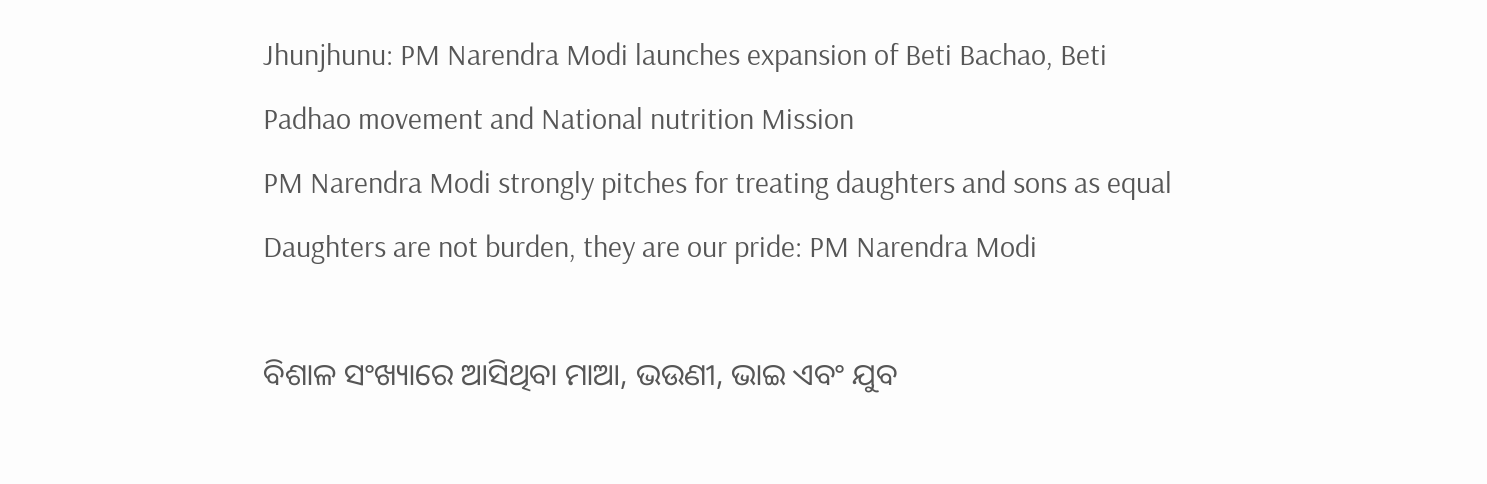Jhunjhunu: PM Narendra Modi launches expansion of Beti Bachao, Beti Padhao movement and National nutrition Mission
PM Narendra Modi strongly pitches for treating daughters and sons as equal
Daughters are not burden, they are our pride: PM Narendra Modi

ବିଶାଳ ସଂଖ୍ୟାରେ ଆସିଥିବା ମାଆ, ଭଉଣୀ, ଭାଇ ଏବଂ ଯୁବ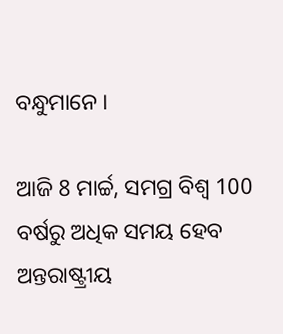ବନ୍ଧୁମାନେ ।

ଆଜି 8 ମାର୍ଚ୍ଚ, ସମଗ୍ର ବିଶ୍ୱ 100 ବର୍ଷରୁ ଅଧିକ ସମୟ ହେବ ଅନ୍ତରାଷ୍ଟ୍ରୀୟ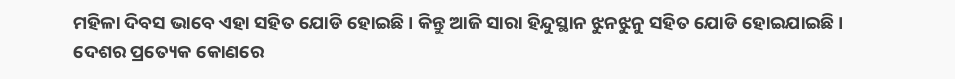ମହିଳା ଦିବସ ଭାବେ ଏହା ସହିତ ଯୋଡି ହୋଇଛି । କିନ୍ତୁ ଆଜି ସାରା ହିନ୍ଦୁସ୍ଥାନ ଝୁନଝୁନୁ ସହିତ ଯୋଡି ହୋଇଯାଇଛି । ଦେଶର ପ୍ରତ୍ୟେକ କୋଣରେ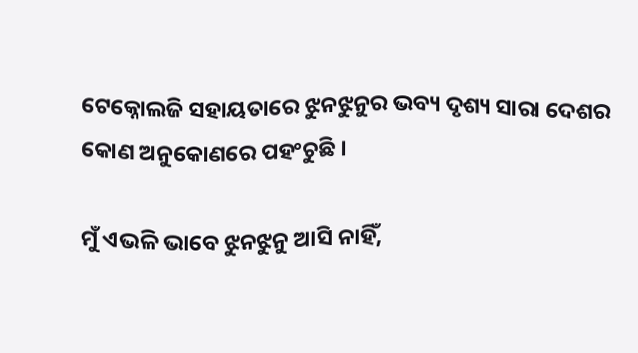ଟେକ୍ନୋଲଜି ସହାୟତାରେ ଝୁନଝୁନୁର ଭବ୍ୟ ଦୃଶ୍ୟ ସାରା ଦେଶର କୋଣ ଅନୁକୋଣରେ ପହଂଚୁଛି ।

ମୁଁ ଏଭଳି ଭାବେ ଝୁନଝୁନୁ ଆସି ନାହିଁ,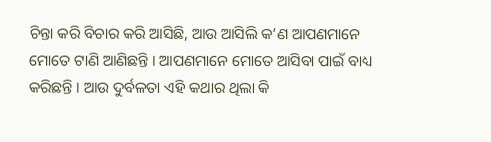ଚିନ୍ତା କରି ବିଚାର କରି ଆସିଛି, ଆଉ ଆସିଲି କ’ଣ ଆପଣମାନେ ମୋତେ ଟାଣି ଆଣିଛନ୍ତି । ଆପଣମାନେ ମୋତେ ଆସିବା ପାଇଁ ବାଧ୍ୟ କରିଛନ୍ତି । ଆଉ ଦୁର୍ବଳତା ଏହି କଥାର ଥିଲା କି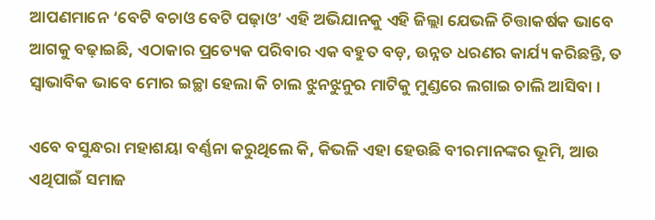ଆପଣମାନେ ‘ବେଟି ବଚାଓ ବେଟି ପଢ଼ାଓ’ ଏହି ଅଭିଯାନକୁ ଏହି ଜିଲ୍ଲା ଯେଭଳି ଚିତ୍ତାକର୍ଷକ ଭାବେ ଆଗକୁ ବଢ଼ାଇଛି, ଏଠାକାର ପ୍ରତ୍ୟେକ ପରିବାର ଏକ ବହୁତ ବଡ଼, ଉନ୍ନତ ଧରଣର କାର୍ଯ୍ୟ କରିଛନ୍ତି, ତ ସ୍ୱାଭାବିକ ଭାବେ ମୋର ଇଚ୍ଛା ହେଲା କି ଚାଲ ଝୁନଝୁନୁର ମାଟିକୁ ମୁଣ୍ଡରେ ଲଗାଇ ଚାଲି ଆସିବା ।

ଏବେ ବସୁନ୍ଧରା ମହାଶୟା ବର୍ଣ୍ଣନା କରୁଥିଲେ କି, କିଭଳି ଏହା ହେଉଛି ବୀରମାନଙ୍କର ଭୂମି, ଆଉ ଏଥିପାଇଁ ସମାଜ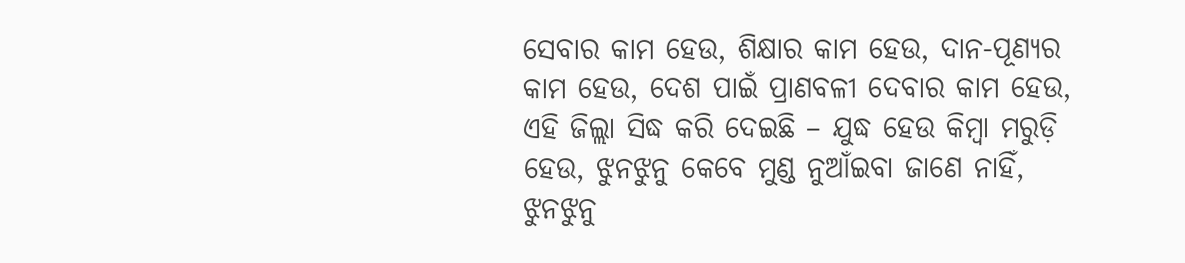ସେବାର କାମ ହେଉ, ଶିକ୍ଷାର କାମ ହେଉ, ଦାନ-ପୂଣ୍ୟର କାମ ହେଉ, ଦେଶ ପାଇଁ ପ୍ରାଣବଳୀ ଦେବାର କାମ ହେଉ, ଏହି ଜିଲ୍ଲା ସିଦ୍ଧ କରି ଦେଇଛି – ଯୁଦ୍ଧ ହେଉ କିମ୍ବା ମରୁଡ଼ି ହେଉ, ଝୁନଝୁନୁ କେବେ ମୁଣ୍ଡ ନୁଆଁଇବା ଜାଣେ ନାହିଁ, ଝୁନଝୁନୁ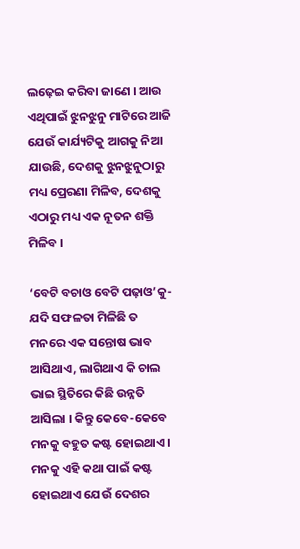ଲଢ଼େଇ କରିବା ଜାଣେ । ଆଉ ଏଥିପାଇଁ ଝୁନଝୁନୁ ମାଟିରେ ଆଜି ଯେଉଁ କାର୍ଯ୍ୟଟିକୁ ଆଗକୁ ନିଆ ଯାଉଛି, ଦେଶକୁ ଝୁନଝୁନୁଠାରୁ ମଧ୍ୟ ପ୍ରେରଣା ମିଳିବ, ଦେଶକୁ ଏଠାରୁ ମଧ୍ୟ ଏକ ନୂତନ ଶକ୍ତି ମିଳିବ ।

‘ବେଟି ବଚାଓ ବେଟି ପଢ଼ାଓ’କୁ-ଯଦି ସଫଳତା ମିଳିଛି ତ ମନରେ ଏକ ସନ୍ତୋଷ ଭାବ ଆସିଥାଏ, ଲାଗିଥାଏ କି ଚାଲ ଭାଇ ସ୍ଥିତିରେ କିଛି ଉନ୍ନତି ଆସିଲା । କିନ୍ତୁ କେବେ-କେବେ ମନକୁ ବହୁତ କଷ୍ଟ ହୋଇଥାଏ । ମନକୁ ଏହି କଥା ପାଇଁ କଷ୍ଟ ହୋଇଥାଏ ଯେଉଁ ଦେଶର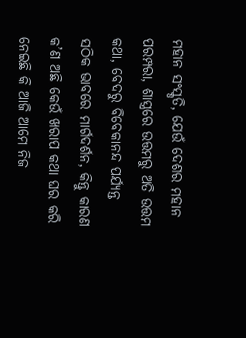ମହାନ ସଂସ୍କୃତି, ଯେଉଁ ଦେଶର ମହାନ ପରମ୍ପରା, ଶାସ୍ତ୍ରରେ ଉତ୍ତମରୁ ଅତି ଉତ୍ତମ କଥା, ବେଦରୁ ବିବେକାନନ୍ଦ ପର୍ଯ୍ୟନ୍ତ ସଠିକ ଭାବରେ ମାର୍ଗଦର୍ଶନ, କିନ୍ତୁ କାରଣ କ’ଣ ଅଛି କେଉଁ ଖରାପ କଥା ଘର କରି ନେଇଛି କି ଆଜି ଆମେ ନିଜ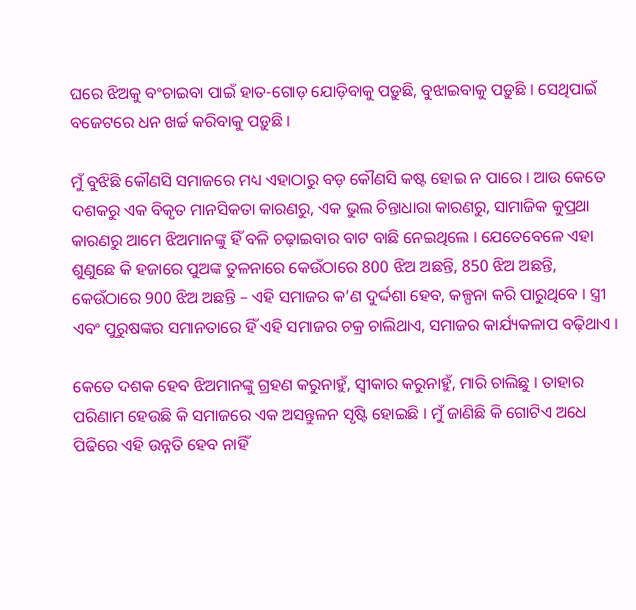ଘରେ ଝିଅକୁ ବଂଚାଇବା ପାଇଁ ହାତ-ଗୋଡ଼ ଯୋଡ଼ିବାକୁ ପଡ଼ୁଛି, ବୁଝାଇବାକୁ ପଡ଼ୁଛି । ସେଥିପାଇଁ ବଜେଟରେ ଧନ ଖର୍ଚ୍ଚ କରିବାକୁ ପଡ଼ୁଛି ।

ମୁଁ ବୁଝିଛି କୌଣସି ସମାଜରେ ମଧ୍ୟ ଏହାଠାରୁ ବଡ଼ କୌଣସି କଷ୍ଟ ହୋଇ ନ ପାରେ । ଆଉ କେତେ ଦଶକରୁ ଏକ ବିକୃତ ମାନସିକତା କାରଣରୁ, ଏକ ଭୁଲ ଚିନ୍ତାଧାରା କାରଣରୁ, ସାମାଜିକ କୁପ୍ରଥା କାରଣରୁ ଆମେ ଝିଅମାନଙ୍କୁ ହିଁ ବଳି ଚଢ଼ାଇବାର ବାଟ ବାଛି ନେଇଥିଲେ । ଯେତେବେଳେ ଏହା ଶୁଣୁଛେ କି ହଜାରେ ପୁଅଙ୍କ ତୁଳନାରେ କେଉଁଠାରେ 800 ଝିଅ ଅଛନ୍ତି, 850 ଝିଅ ଅଛନ୍ତି, କେଉଁଠାରେ 900 ଝିଅ ଅଛନ୍ତି – ଏହି ସମାଜର କ’ଣ ଦୁର୍ଦ୍ଦଶା ହେବ, କଳ୍ପନା କରି ପାରୁଥିବେ । ସ୍ତ୍ରୀ ଏବଂ ପୁରୁଷଙ୍କର ସମାନତାରେ ହିଁ ଏହି ସମାଜର ଚକ୍ର ଚାଲିଥାଏ, ସମାଜର କାର୍ଯ୍ୟକଳାପ ବଢ଼ିଥାଏ ।

କେତେ ଦଶକ ହେବ ଝିଅମାନଙ୍କୁ ଗ୍ରହଣ କରୁନାହୁଁ, ସ୍ୱୀକାର କରୁନାହୁଁ, ମାରି ଚାଲିଛୁ । ତାହାର ପରିଣାମ ହେଉଛି କି ସମାଜରେ ଏକ ଅସନ୍ତୁଳନ ସୃଷ୍ଟି ହୋଇଛି । ମୁଁ ଜାଣିଛି କି ଗୋଟିଏ ଅଧେ ପିଢିରେ ଏହି ଉନ୍ନତି ହେବ ନାହିଁ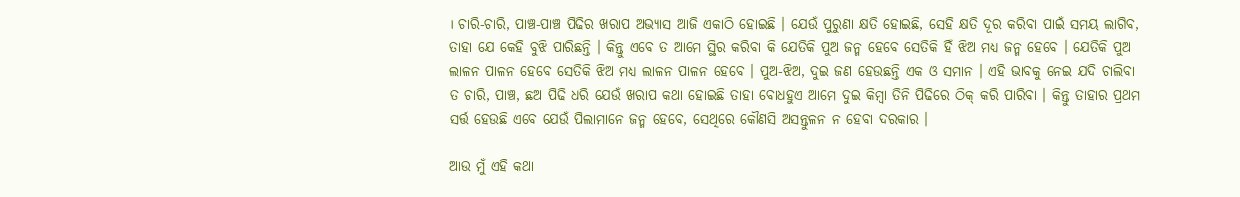। ଚାରି-ଚାରି, ପାଞ୍ଚ-ପାଞ୍ଚ ପିଢିର ଖରାପ ଅଭ୍ୟାସ ଆଜି ଏକାଠି ହୋଇଛି । ଯେଉଁ ପୁରୁଣା କ୍ଷତି ହୋଇଛି, ସେହି କ୍ଷତି ଦୂର କରିବା ପାଇଁ ସମୟ ଲାଗିବ, ତାହା ଯେ କେହି ବୁଝି ପାରିଛନ୍ତି । କିନ୍ତୁ ଏବେ ତ ଆମେ ସ୍ଥିର କରିବା କି ଯେତିକି ପୁଅ ଜନ୍ମ ହେବେ ସେତିକି ହିଁ ଝିଅ ମଧ୍ୟ ଜନ୍ମ ହେବେ । ଯେତିକି ପୁଅ ଲାଳନ ପାଳନ ହେବେ ସେତିକି ଝିଅ ମଧ୍ୟ ଲାଳନ ପାଳନ ହେବେ । ପୁଅ-ଝିଅ, ଦୁଇ ଜଣ ହେଉଛନ୍ତି ଏକ ଓ ସମାନ । ଏହି ଭାବକୁ ନେଇ ଯଦି ଚାଲିବା ତ ଚାରି, ପାଞ୍ଚ, ଛଅ ପିଢି ଧରି ଯେଉଁ ଖରାପ କଥା ହୋଇଛି ତାହା ବୋଧହୁଏ ଆମେ ଦୁଇ କିମ୍ବା ତିନି ପିଢିରେ ଠିକ୍ କରି ପାରିବା । କିନ୍ତୁ ତାହାର ପ୍ରଥମ ସର୍ତ୍ତ ହେଉଛି ଏବେ ଯେଉଁ ପିଲାମାନେ ଜନ୍ମ ହେବେ, ସେଥିରେ କୌଣସି ଅସନ୍ତୁଳନ ନ ହେବା ଦରକାର ।

ଆଉ ମୁଁ ଏହି କଥା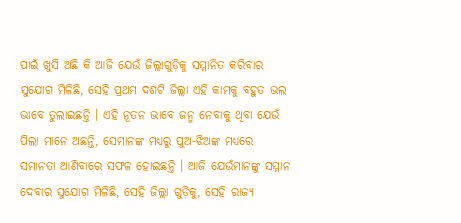ପାଇଁ ଖୁସି ଅଛି କି ଆଜି ଯେଉଁ ଜିଲ୍ଲାଗୁଡ଼ିକୁ ସମ୍ମାନିତ କରିବାର ସୁଯୋଗ ମିଳିଛି, ସେହି ପ୍ରଥମ ଦଶଟି ଜିଲ୍ଲା ଏହି କାମକୁ ବହୁତ ଭଲ ଭାବେ ତୁଲାଇଛନ୍ତି । ଏହି ନୂତନ ଭାବେ ଜନ୍ମ ନେବାକୁ ଥିବା ଯେଉଁ ପିଲା ମାନେ ଅଛନ୍ତି, ସେମାନଙ୍କ ମଧ୍ୟରୁ ପୁଅ-ଝିଅଙ୍କ ମଧ୍ୟରେ ସମାନତା ଆଣିବାରେ ସଫଳ ହୋଇଛନ୍ତି । ଆଜି ଯେଉଁମାନଙ୍କୁ ସମ୍ମାନ ଦେବାର ସୁଯୋଗ ମିଳିଛି, ସେହି ଜିଲ୍ଲା ଗୁଡ଼ିକୁ, ସେହି ରାଜ୍ୟ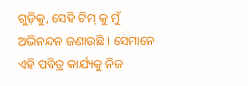ଗୁଡ଼ିକୁ, ସେହି ଟିମ୍ କୁ ମୁଁ ଅଭିନନ୍ଦନ ଜଣାଉଛି । ସେମାନେ ଏହି ପବିତ୍ର କାର୍ଯ୍ୟକୁ ନିଜ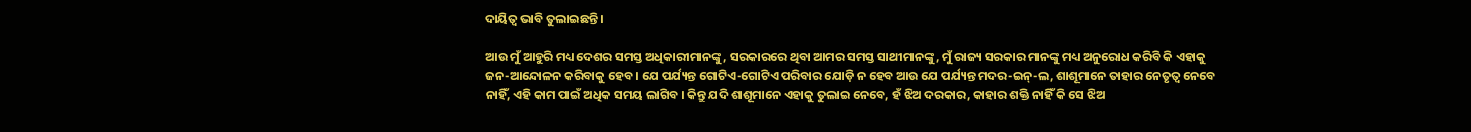ଦାୟିତ୍ୱ ଭାବି ତୁଲାଇଛନ୍ତି ।

ଆଉ ମୁଁ ଆହୁରି ମଧ୍ୟ ଦେଶର ସମସ୍ତ ଅଧିକାରୀମାନଙ୍କୁ, ସରକାରରେ ଥିବା ଆମର ସମସ୍ତ ସାଥୀମାନଙ୍କୁ, ମୁଁ ରାଜ୍ୟ ସରକାର ମାନଙ୍କୁ ମଧ୍ୟ ଅନୁରୋଧ କରିବି କି ଏହାକୁ ଜନ-ଆନ୍ଦୋଳନ କରିବାକୁ ହେବ । ଯେ ପର୍ଯ୍ୟନ୍ତ ଗୋଟିଏ-ଗୋଟିଏ ପରିବାର ଯୋଡ଼ି ନ ହେବ ଆଉ ଯେ ପର୍ଯ୍ୟନ୍ତ ମଦର-ଇନ୍-ଲ, ଶାଶୂମାନେ ତାହାର ନେତୃତ୍ୱ ନେବେ ନାହିଁ, ଏହି କାମ ପାଇଁ ଅଧିକ ସମୟ ଲାଗିବ । କିନ୍ତୁ ଯଦି ଶାଶୂମାନେ ଏହାକୁ ତୁଲାଇ ନେବେ, ହଁ ଝିଅ ଦରକାର, କାହାର ଶକ୍ତି ନାହିଁ କି ସେ ଝିଅ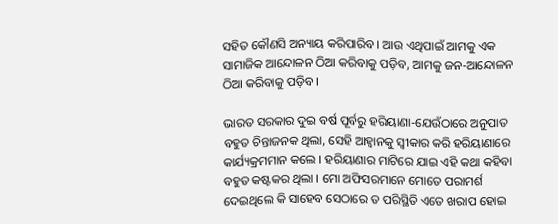ସହିତ କୌଣସି ଅନ୍ୟାୟ କରିପାରିବ । ଆଉ ଏଥିପାଇଁ ଆମକୁ ଏକ ସାମାଜିକ ଆନ୍ଦୋଳନ ଠିଆ କରିବାକୁ ପଡ଼ିବ, ଆମକୁ ଜନ-ଆନ୍ଦୋଳନ ଠିଆ କରିବାକୁ ପଡ଼ିବ ।

ଭାରତ ସରକାର ଦୁଇ ବର୍ଷ ପୂର୍ବରୁ ହରିୟାଣା-ଯେଉଁଠାରେ ଅନୁପାତ ବହୁତ ଚିନ୍ତାଜନକ ଥିଲା, ସେହି ଆହ୍ୱାନକୁ ସ୍ୱୀକାର କରି ହରିୟାଣାରେ କାର୍ଯ୍ୟକ୍ରମମାନ କଲେ । ହରିୟାଣାର ମାଟିରେ ଯାଇ ଏହି କଥା କହିବା ବହୁତ କଷ୍ଟକର ଥିଲା । ମୋ ଅଫିସରମାନେ ମୋତେ ପରାମର୍ଶ ଦେଇଥିଲେ କି ସାହେବ ସେଠାରେ ତ ପରିସ୍ଥିତି ଏତେ ଖରାପ ହୋଇ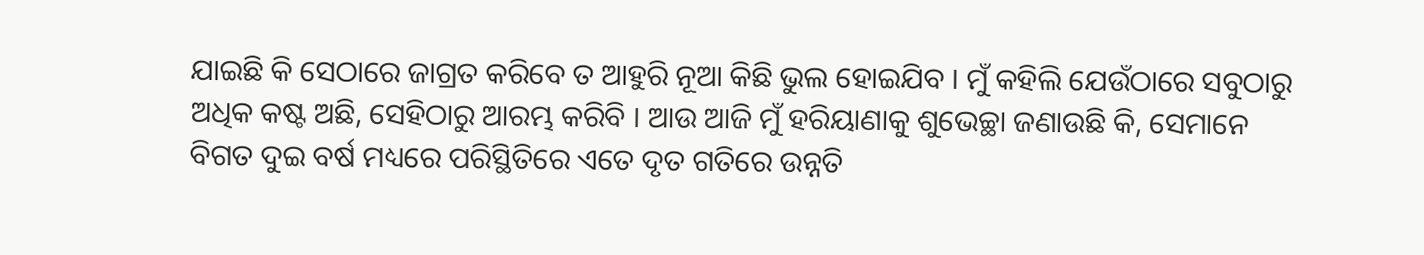ଯାଇଛି କି ସେଠାରେ ଜାଗ୍ରତ କରିବେ ତ ଆହୁରି ନୂଆ କିଛି ଭୁଲ ହୋଇଯିବ । ମୁଁ କହିଲି ଯେଉଁଠାରେ ସବୁଠାରୁ ଅଧିକ କଷ୍ଟ ଅଛି, ସେହିଠାରୁ ଆରମ୍ଭ କରିବି । ଆଉ ଆଜି ମୁଁ ହରିୟାଣାକୁ ଶୁଭେଚ୍ଛା ଜଣାଉଛି କି, ସେମାନେ ବିଗତ ଦୁଇ ବର୍ଷ ମଧ୍ୟରେ ପରିସ୍ଥିତିରେ ଏତେ ଦୃତ ଗତିରେ ଉନ୍ନତି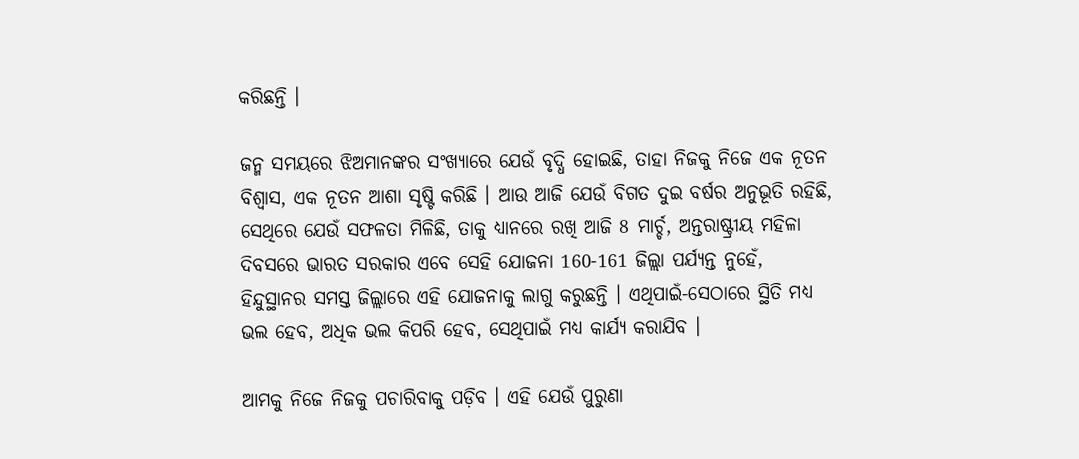କରିଛନ୍ତି ।

ଜନ୍ମ ସମୟରେ ଝିଅମାନଙ୍କର ସଂଖ୍ୟାରେ ଯେଉଁ ବୃଦ୍ଧି ହୋଇଛି, ତାହା ନିଜକୁ ନିଜେ ଏକ ନୂତନ ବିଶ୍ୱାସ, ଏକ ନୂତନ ଆଶା ସୃଷ୍ଟି କରିଛି । ଆଉ ଆଜି ଯେଉଁ ବିଗତ ଦୁଇ ବର୍ଷର ଅନୁଭୂତି ରହିଛି, ସେଥିରେ ଯେଉଁ ସଫଳତା ମିଳିଛି, ତାକୁ ଧ୍ୟାନରେ ରଖି ଆଜି 8 ମାର୍ଚ୍ଚ, ଅନ୍ତରାଷ୍ଟ୍ରୀୟ ମହିଳା ଦିବସରେ ଭାରତ ସରକାର ଏବେ ସେହି ଯୋଜନା 160-161 ଜିଲ୍ଲା ପର୍ଯ୍ୟନ୍ତ ନୁହେଁ, ହିନ୍ଦୁସ୍ଥାନର ସମସ୍ତ ଜିଲ୍ଲାରେ ଏହି ଯୋଜନାକୁ ଲାଗୁ କରୁଛନ୍ତି । ଏଥିପାଇଁ-ସେଠାରେ ସ୍ଥିତି ମଧ୍ୟ ଭଲ ହେବ, ଅଧିକ ଭଲ କିପରି ହେବ, ସେଥିପାଇଁ ମଧ୍ୟ କାର୍ଯ୍ୟ କରାଯିବ ।

ଆମକୁ ନିଜେ ନିଜକୁ ପଚାରିବାକୁ ପଡ଼ିବ । ଏହି ଯେଉଁ ପୁରୁଣା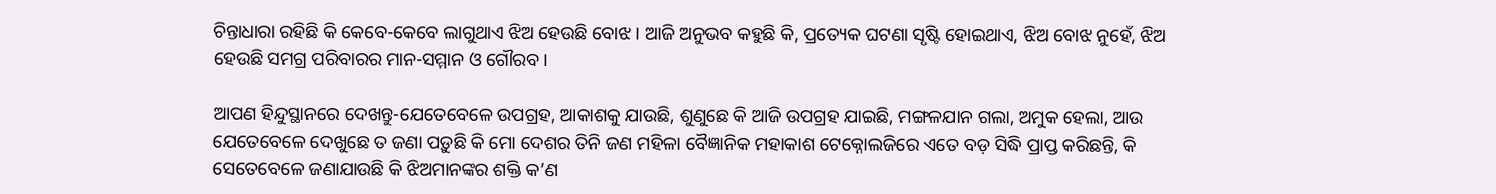ଚିନ୍ତାଧାରା ରହିଛି କି କେବେ-କେବେ ଲାଗୁଥାଏ ଝିଅ ହେଉଛି ବୋଝ । ଆଜି ଅନୁଭବ କହୁଛି କି, ପ୍ରତ୍ୟେକ ଘଟଣା ସୃଷ୍ଟି ହୋଇଥାଏ, ଝିଅ ବୋଝ ନୁହେଁ, ଝିଅ ହେଉଛି ସମଗ୍ର ପରିବାରର ମାନ-ସମ୍ମାନ ଓ ଗୌରବ ।

ଆପଣ ହିନ୍ଦୁସ୍ଥାନରେ ଦେଖନ୍ତୁ-ଯେତେବେଳେ ଉପଗ୍ରହ, ଆକାଶକୁ ଯାଉଛି, ଶୁଣୁଛେ କି ଆଜି ଉପଗ୍ରହ ଯାଇଛି, ମଙ୍ଗଳଯାନ ଗଲା, ଅମୁକ ହେଲା, ଆଉ ଯେତେବେଳେ ଦେଖୁଛେ ତ ଜଣା ପଡ଼ୁଛି କି ମୋ ଦେଶର ତିନି ଜଣ ମହିଳା ବୈଜ୍ଞାନିକ ମହାକାଶ ଟେକ୍ନୋଲଜିରେ ଏତେ ବଡ଼ ସିଦ୍ଧି ପ୍ରାପ୍ତ କରିଛନ୍ତି, କି ସେତେବେଳେ ଜଣାଯାଉଛି କି ଝିଅମାନଙ୍କର ଶକ୍ତି କ’ଣ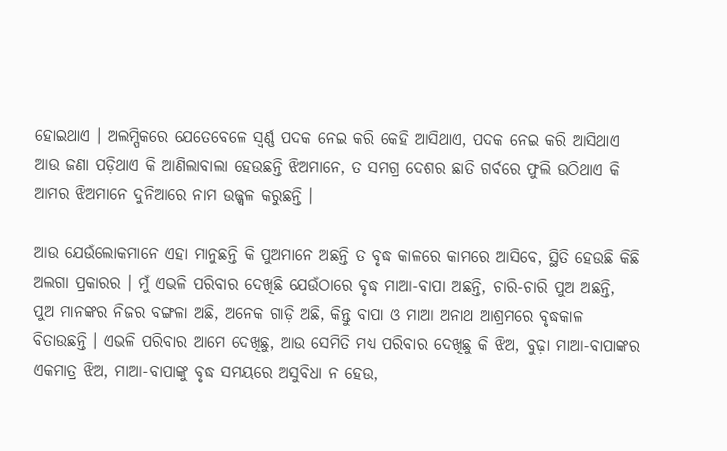ହୋଇଥାଏ । ଅଲମ୍ପିକରେ ଯେତେବେଳେ ସ୍ୱର୍ଣ୍ଣ ପଦକ ନେଇ କରି କେହି ଆସିଥାଏ, ପଦକ ନେଇ କରି ଆସିଥାଏ ଆଉ ଜଣା ପଡ଼ିଥାଏ କି ଆଣିଲାବାଲା ହେଉଛନ୍ତି ଝିଅମାନେ, ତ ସମଗ୍ର ଦେଶର ଛାତି ଗର୍ବରେ ଫୁଲି ଉଠିଥାଏ କି ଆମର ଝିଅମାନେ ଦୁନିଆରେ ନାମ ଉଜ୍ଜ୍ୱଳ କରୁଛନ୍ତି ।

ଆଉ ଯେଉଁଲୋକମାନେ ଏହା ମାନୁଛନ୍ତି କି ପୁଅମାନେ ଅଛନ୍ତି ତ ବୃଦ୍ଧ କାଳରେ କାମରେ ଆସିବେ, ସ୍ଥିତି ହେଉଛି କିଛି ଅଲଗା ପ୍ରକାରର । ମୁଁ ଏଭଳି ପରିବାର ଦେଖିଛି ଯେଉଁଠାରେ ବୃଦ୍ଧ ମାଆ-ବାପା ଅଛନ୍ତି, ଚାରି-ଚାରି ପୁଅ ଅଛନ୍ତି, ପୁଅ ମାନଙ୍କର ନିଜର ବଙ୍ଗଳା ଅଛି, ଅନେକ ଗାଡ଼ି ଅଛି, କିନ୍ତୁ ବାପା ଓ ମାଆ ଅନାଥ ଆଶ୍ରମରେ ବୃଦ୍ଧକାଳ ବିତାଉଛନ୍ତି । ଏଭଳି ପରିବାର ଆମେ ଦେଖିଛୁ, ଆଉ ସେମିତି ମଧ୍ୟ ପରିବାର ଦେଖିଛୁ କି ଝିଅ, ବୁଢ଼ା ମାଆ-ବାପାଙ୍କର ଏକମାତ୍ର ଝିଅ, ମାଆ-ବାପାଙ୍କୁ ବୃଦ୍ଧ ସମୟରେ ଅସୁବିଧା ନ ହେଉ,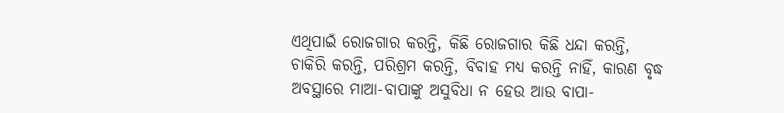ଏଥିପାଇଁ ରୋଜଗାର କରନ୍ତି, କିଛି ରୋଜଗାର କିଛି ଧନ୍ଦା କରନ୍ତି, ଚାକିରି କରନ୍ତି, ପରିଶ୍ରମ କରନ୍ତି, ବିବାହ ମଧ୍ୟ କରନ୍ତି ନାହିଁ, କାରଣ ବୃଦ୍ଧ ଅବସ୍ଥାରେ ମାଆ-ବାପାଙ୍କୁ ଅସୁବିଧା ନ ହେଉ ଆଉ ବାପା-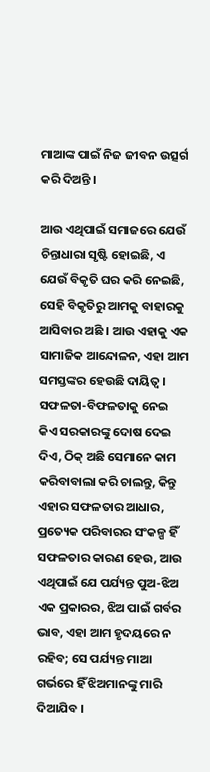ମାଆଙ୍କ ପାଇଁ ନିଜ ଜୀବନ ଉତ୍ସର୍ଗ କରି ଦିଅନ୍ତି ।

ଆଉ ଏଥିପାଇଁ ସମାଜରେ ଯେଉଁ ଚିନ୍ତାଧାରା ସୃଷ୍ଟି ହୋଇଛି, ଏ ଯେଉଁ ବିକୃତି ଘର କରି ନେଇଛି, ସେହି ବିକୃତିରୁ ଆମକୁ ବାହାରକୁ ଆସିବାର ଅଛି । ଆଉ ଏହାକୁ ଏକ ସାମାଜିକ ଆନ୍ଦୋଳନ, ଏହା ଆମ ସମସ୍ତଙ୍କର ହେଉଛି ଦାୟିତ୍ୱ । ସଫଳତା-ବିଫଳତାକୁ ନେଇ କିଏ ସରକାରଙ୍କୁ ଦୋଷ ଦେଇ ଦିଏ, ଠିକ୍ ଅଛି ସେମାନେ କାମ କରିବାବାଲା କରି ଚାଲନ୍ତୁ, କିନ୍ତୁ ଏହାର ସଫଳତାର ଆଧାର, ପ୍ରତ୍ୟେକ ପରିବାରର ସଂକଳ୍ପ ହିଁ ସଫଳତାର କାରଣ ହେଉ, ଆଉ ଏଥିପାଇଁ ଯେ ପର୍ଯ୍ୟନ୍ତ ପୁଅ-ଝିଅ ଏକ ପ୍ରକାରର, ଝିଅ ପାଇଁ ଗର୍ବର ଭାବ, ଏହା ଆମ ହୃଦୟରେ ନ ରହିବ; ସେ ପର୍ଯ୍ୟନ୍ତ ମାଆ ଗର୍ଭରେ ହିଁ ଝିଅମାନଙ୍କୁ ମାରି ଦିଆଯିବ ।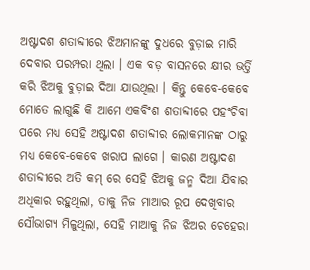ଅଷ୍ଟାଦଶ ଶତାବ୍ଦୀରେ ଝିଅମାନଙ୍କୁ ଦୁଧରେ ବୁଡ଼ାଇ ମାରି ଦେବାର ପରମ୍ପରା ଥିଲା । ଏକ ବଡ଼ ବାସନରେ କ୍ଷୀର ଭର୍ତ୍ତି କରି ଝିଅକୁ ବୁଡ଼ାଇ ଦିଆ ଯାଉଥିଲା । କିନ୍ତୁ କେବେ-କେବେ ମୋତେ ଲାଗୁଛି କି ଆମେ ଏକବିଂଶ ଶତାବ୍ଦୀରେ ପହଂଚିବା ପରେ ମଧ୍ୟ ସେହି ଅଷ୍ଟାଦଶ ଶତାବ୍ଦୀର ଲୋକମାନଙ୍କ ଠାରୁ ମଧ୍ୟ କେବେ-କେବେ ଖରାପ ଲାଗେ । କାରଣ ଅଷ୍ଟାଦଶ ଶତାବ୍ଦୀରେ ଅତି କମ୍ ରେ ସେହି ଝିଅକୁ ଜନ୍ମ ଦିଆ ଯିବାର ଅଧିକାର ରହୁଥିଲା, ତାକୁ ନିଜ ମାଆର ରୂପ ଦେଖିବାର ସୌଭାଗ୍ୟ ମିଳୁଥିଲା, ସେହି ମାଆକୁ ନିଜ ଝିଅର ଚେହେରା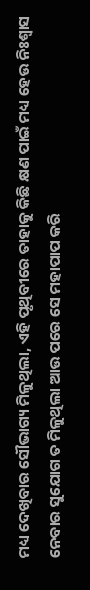ମଧ୍ୟ ଦେଖିବାର ସୌଭାଗ୍ୟ ମିଳୁଥିଲା, ଏହି ପୃଥିବୀରେ ତାହାକୁ କିଛି କ୍ଷଣ ପାଇଁ ମଧ୍ୟ ହେଉ ନିଃଶ୍ୱାସ ନେବାର ସୁଯୋଗ ତ ମିଳୁଥିଲା ଆଉ ପରେ ସେ ମହାପାପ କରି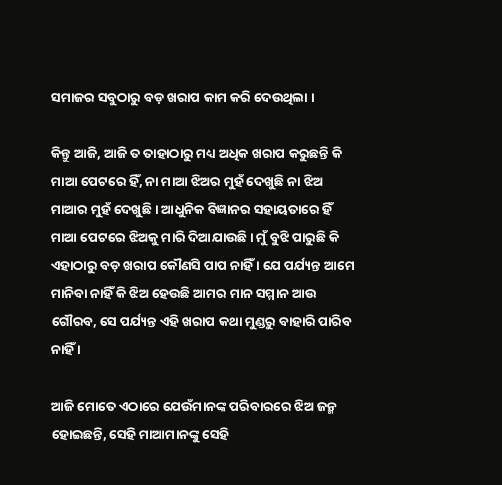ସମାଜର ସବୁଠାରୁ ବଡ଼ ଖରାପ କାମ କରି ଦେଉଥିଲା ।

କିନ୍ତୁ ଆଜି, ଆଜି ତ ତାହାଠାରୁ ମଧ୍ୟ ଅଧିକ ଖରାପ କରୁଛନ୍ତି କି ମାଆ ପେଟରେ ହିଁ, ନା ମାଆ ଝିଅର ମୁହଁ ଦେଖୁଛି ନା ଝିଅ ମାଆର ମୁହଁ ଦେଖୁଛି । ଆଧୁନିକ ବିଜ୍ଞାନର ସହାୟତାରେ ହିଁ ମାଆ ପେଟରେ ଝିଅକୁ ମାରି ଦିଆଯାଉଛି । ମୁଁ ବୁଝି ପାରୁଛି କି ଏହାଠାରୁ ବଡ଼ ଖରାପ କୌଣସି ପାପ ନାହିଁ । ଯେ ପର୍ଯ୍ୟନ୍ତ ଆମେ ମାନିବା ନାହିଁ କି ଝିଅ ହେଉଛି ଆମର ମାନ ସମ୍ମାନ ଆଉ ଗୌରବ, ସେ ପର୍ଯ୍ୟନ୍ତ ଏହି ଖରାପ କଥା ମୁଣ୍ଡରୁ ବାହାରି ପାରିବ ନାହିଁ ।

ଆଜି ମୋତେ ଏଠାରେ ଯେଉଁମାନଙ୍କ ପରିବାରରେ ଝିଅ ଜନ୍ମ ହୋଇଛନ୍ତି, ସେହି ମାଆମାନଙ୍କୁ ସେହି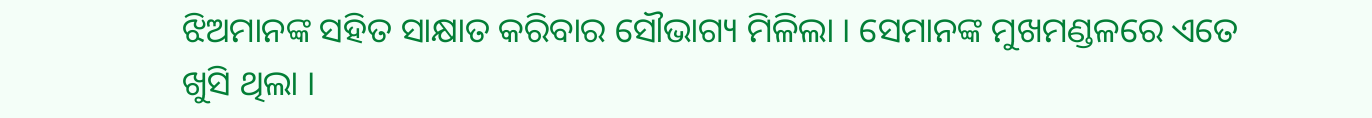ଝିଅମାନଙ୍କ ସହିତ ସାକ୍ଷାତ କରିବାର ସୌଭାଗ୍ୟ ମିଳିଲା । ସେମାନଙ୍କ ମୁଖମଣ୍ଡଳରେ ଏତେ ଖୁସି ଥିଲା ।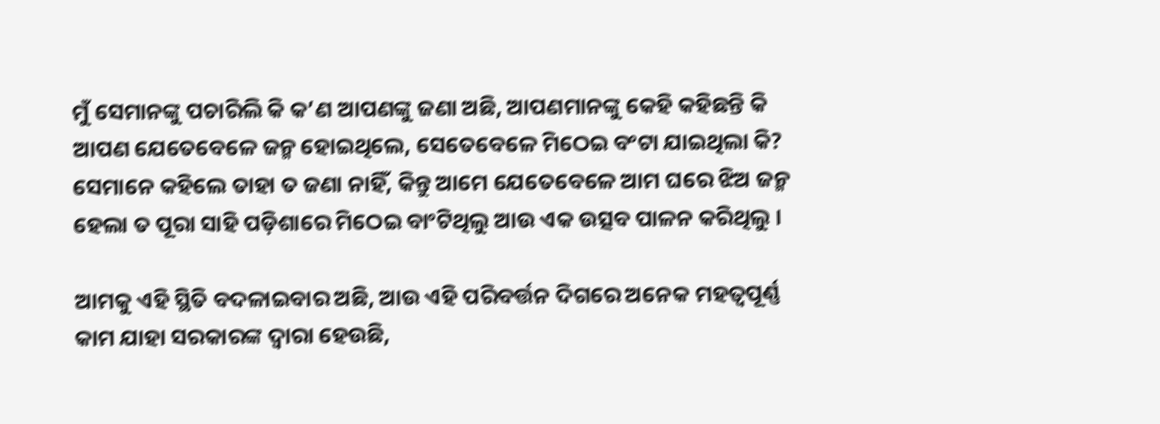ମୁଁ ସେମାନଙ୍କୁ ପଚାରିଲି କି କ’ଣ ଆପଣଙ୍କୁ ଜଣା ଅଛି, ଆପଣମାନଙ୍କୁ କେହି କହିଛନ୍ତି କି ଆପଣ ଯେତେବେଳେ ଜନ୍ମ ହୋଇଥିଲେ, ସେତେବେଳେ ମିଠେଇ ବଂଟା ଯାଇଥିଲା କି? ସେମାନେ କହିଲେ ତାହା ତ ଜଣା ନାହିଁ, କିନ୍ତୁ ଆମେ ଯେତେବେଳେ ଆମ ଘରେ ଝିଅ ଜନ୍ମ ହେଲା ତ ପୂରା ସାହି ପଡ଼ିଶାରେ ମିଠେଇ ବାଂଟିଥିଲୁ ଆଉ ଏକ ଉତ୍ସବ ପାଳନ କରିଥିଲୁ ।

ଆମକୁ ଏହି ସ୍ଥିତି ବଦଳାଇବାର ଅଛି, ଆଉ ଏହି ପରିବର୍ତ୍ତନ ଦିଗରେ ଅନେକ ମହତ୍ୱପୂର୍ଣ୍ଣ କାମ ଯାହା ସରକାରଙ୍କ ଦ୍ୱାରା ହେଉଛି,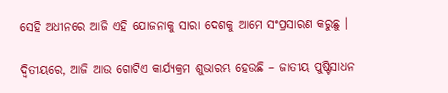ସେହି ଅଧୀନରେ ଆଜି ଏହି ଯୋଜନାକୁ ସାରା ଦେଶକୁ ଆମେ ସଂପ୍ରସାରଣ କରୁଛୁ ।

ଦ୍ୱିତୀୟରେ, ଆଜି ଆଉ ଗୋଟିଏ କାର୍ଯ୍ୟକ୍ରମ ଶୁଭାରମ୍ଭ ହେଉଛି – ଜାତୀୟ ପୁଷ୍ଟିସାଧନ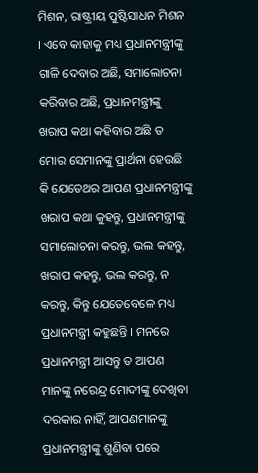ମିଶନ, ରାଷ୍ଟ୍ରୀୟ ପୁଷ୍ଟିସାଧନ ମିଶନ । ଏବେ କାହାକୁ ମଧ୍ୟ ପ୍ରଧାନମନ୍ତ୍ରୀଙ୍କୁ ଗାଳି ଦେବାର ଅଛି, ସମାଲୋଚନା କରିବାର ଅଛି, ପ୍ରଧାନମନ୍ତ୍ରୀଙ୍କୁ ଖରାପ କଥା କହିବାର ଅଛି ତ ମୋର ସେମାନଙ୍କୁ ପ୍ରାର୍ଥନା ହେଉଛି କି ଯେତେଥର ଆପଣ ପ୍ରଧାନମନ୍ତ୍ରୀଙ୍କୁ ଖରାପ କଥା କୁହନ୍ତୁ, ପ୍ରଧାନମନ୍ତ୍ରୀଙ୍କୁ ସମାଲୋଚନା କରନ୍ତୁ, ଭଲ କହନ୍ତୁ, ଖରାପ କହନ୍ତୁ, ଭଲ କରନ୍ତୁ, ନ କରନ୍ତୁ, କିନ୍ତୁ ଯେତେବେଳେ ମଧ୍ୟ ପ୍ରଧାନମନ୍ତ୍ରୀ କହୁଛନ୍ତି । ମନରେ ପ୍ରଧାନମନ୍ତ୍ରୀ ଆସନ୍ତୁ ତ ଆପଣ ମାନଙ୍କୁ ନରେନ୍ଦ୍ର ମୋଦୀଙ୍କୁ ଦେଖିବା ଦରକାର ନାହିଁ, ଆପଣମାନଙ୍କୁ ପ୍ରଧାନମନ୍ତ୍ରୀଙ୍କୁ ଶୁଣିବା ପରେ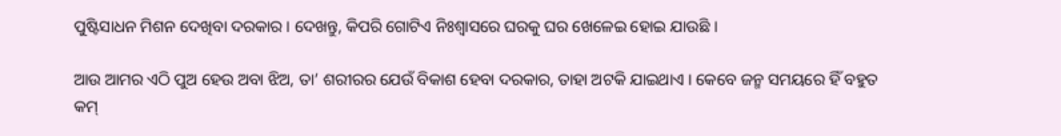ପୁଷ୍ଟିସାଧନ ମିଶନ ଦେଖିବା ଦରକାର । ଦେଖନ୍ତୁ, କିପରି ଗୋଟିଏ ନିଃଶ୍ୱାସରେ ଘରକୁ ଘର ଖେଳେଇ ହୋଇ ଯାଉଛି ।

ଆଉ ଆମର ଏଠି ପୁଅ ହେଉ ଅବା ଝିଅ, ତା’ ଶରୀରର ଯେଉଁ ବିକାଶ ହେବା ଦରକାର, ତାହା ଅଟକି ଯାଇଥାଏ । କେବେ ଜନ୍ମ ସମୟରେ ହିଁ ବହୁତ କମ୍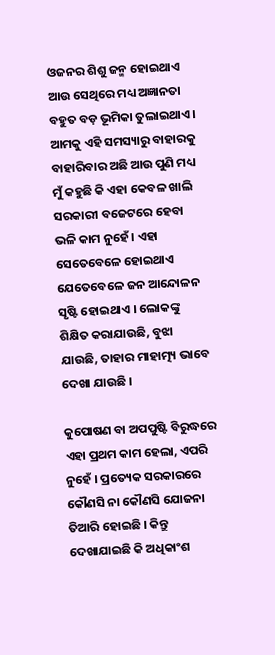ଓଜନର ଶିଶୁ ଜନ୍ମ ହୋଇଥାଏ ଆଉ ସେଥିରେ ମଧ୍ୟ ଅଜ୍ଞାନତା ବହୁତ ବଡ଼ ଭୂମିକା ତୁଲାଇଥାଏ । ଆମକୁ ଏହି ସମସ୍ୟାରୁ ବାହାରକୁ ବାହାରିବାର ଅଛି ଆଉ ପୁଣି ମଧ୍ୟ ମୁଁ କହୁଛି କି ଏହା କେବଳ ଖାଲି ସରକାରୀ ବଜେଟରେ ହେବା ଭଳି କାମ ନୁହେଁ । ଏହା ସେତେବେଳେ ହୋଇଥାଏ ଯେତେବେଳେ ଜନ ଆନ୍ଦୋଳନ ସୃଷ୍ଟି ହୋଇଥାଏ । ଲୋକଙ୍କୁ ଶିକ୍ଷିତ କରାଯାଉଛି, ବୁଝା ଯାଉଛି, ତାହାର ମାହାତ୍ମ୍ୟ ଭାବେ ଦେଖା ଯାଉଛି ।

କୁପୋଷଣ ବା ଅପପୁଷ୍ଟି ବିରୁଦ୍ଧରେ ଏହା ପ୍ରଥମ କାମ ହେଲା, ଏପରି ନୁହେଁ । ପ୍ରତ୍ୟେକ ସରକାରରେ କୌଣସି ନା କୌଣସି ଯୋଜନା ତିଆରି ହୋଇଛି । କିନ୍ତୁ ଦେଖାଯାଇଛି କି ଅଧିକାଂଶ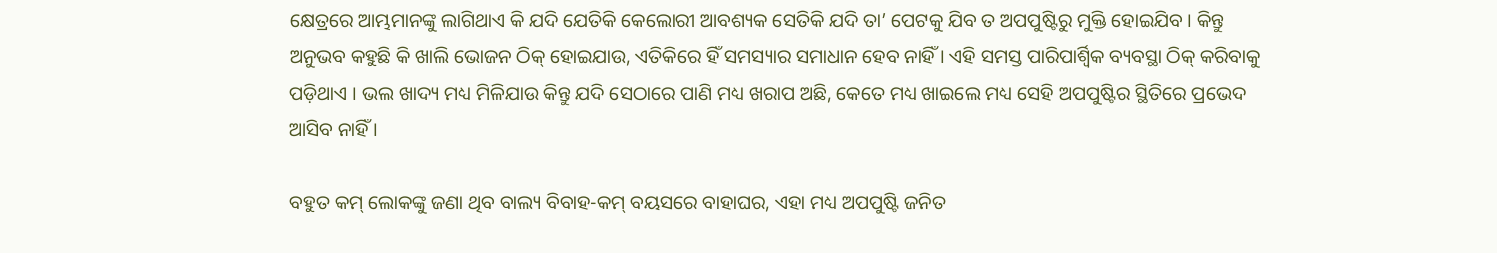କ୍ଷେତ୍ରରେ ଆମ୍ଭମାନଙ୍କୁ ଲାଗିଥାଏ କି ଯଦି ଯେତିକି କେଲୋରୀ ଆବଶ୍ୟକ ସେତିକି ଯଦି ତା’ ପେଟକୁ ଯିବ ତ ଅପପୁଷ୍ଟିରୁ ମୁକ୍ତି ହୋଇଯିବ । କିନ୍ତୁ ଅନୁଭବ କହୁଛି କି ଖାଲି ଭୋଜନ ଠିକ୍ ହୋଇଯାଉ, ଏତିକିରେ ହିଁ ସମସ୍ୟାର ସମାଧାନ ହେବ ନାହିଁ । ଏହି ସମସ୍ତ ପାରିପାର୍ଶ୍ଵିକ ବ୍ୟବସ୍ଥା ଠିକ୍ କରିବାକୁ ପଡ଼ିଥାଏ । ଭଲ ଖାଦ୍ୟ ମଧ୍ୟ ମିଳିଯାଉ କିନ୍ତୁ ଯଦି ସେଠାରେ ପାଣି ମଧ୍ୟ ଖରାପ ଅଛି, କେତେ ମଧ୍ୟ ଖାଇଲେ ମଧ୍ୟ ସେହି ଅପପୁଷ୍ଟିର ସ୍ଥିତିରେ ପ୍ରଭେଦ ଆସିବ ନାହିଁ ।

ବହୁତ କମ୍ ଲୋକଙ୍କୁ ଜଣା ଥିବ ବାଲ୍ୟ ବିବାହ-କମ୍ ବୟସରେ ବାହାଘର, ଏହା ମଧ୍ୟ ଅପପୁଷ୍ଟି ଜନିତ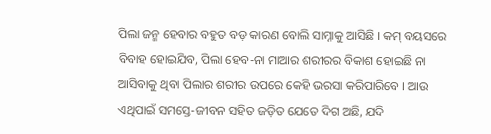ପିଲା ଜନ୍ମ ହେବାର ବହୁତ ବଡ଼ କାରଣ ବୋଲି ସାମ୍ନାକୁ ଆସିଛି । କମ୍ ବୟସରେ ବିବାହ ହୋଇଯିବ, ପିଲା ହେବ-ନା ମାଆର ଶରୀରର ବିକାଶ ହୋଇଛି ନା ଆସିବାକୁ ଥିବା ପିଲାର ଶରୀର ଉପରେ କେହି ଭରସା କରିପାରିବେ । ଆଉ ଏଥିପାଇଁ ସମସ୍ତେ-ଜୀବନ ସହିତ ଜଡ଼ିତ ଯେତେ ଦିଗ ଅଛି, ଯଦି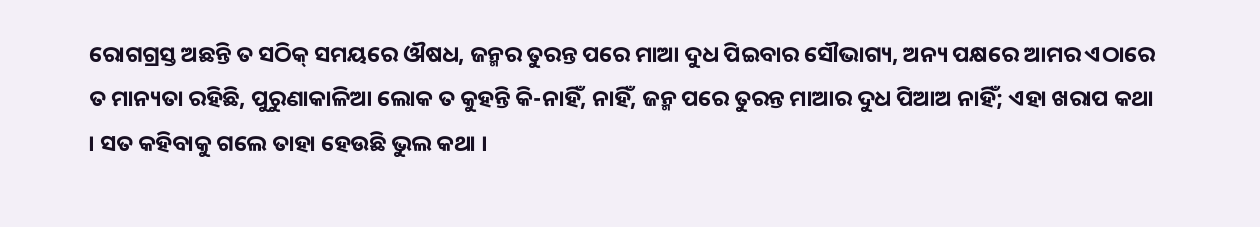ରୋଗଗ୍ରସ୍ତ ଅଛନ୍ତି ତ ସଠିକ୍ ସମୟରେ ଔଷଧ, ଜନ୍ମର ତୁରନ୍ତ ପରେ ମାଆ ଦୁଧ ପିଇବାର ସୌଭାଗ୍ୟ, ଅନ୍ୟ ପକ୍ଷରେ ଆମର ଏଠାରେ ତ ମାନ୍ୟତା ରହିଛି, ପୁରୁଣାକାଳିଆ ଲୋକ ତ କୁହନ୍ତି କି-ନାହିଁ, ନାହିଁ, ଜନ୍ମ ପରେ ତୁରନ୍ତ ମାଆର ଦୁଧ ପିଆଅ ନାହିଁ; ଏହା ଖରାପ କଥା । ସତ କହିବାକୁ ଗଲେ ତାହା ହେଉଛି ଭୁଲ କଥା ।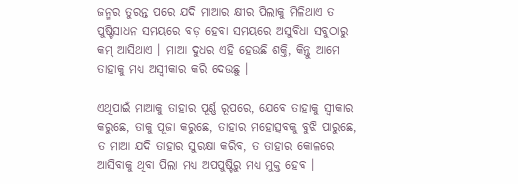ଜନ୍ମର ତୁରନ୍ତ ପରେ ଯଦି ମାଆର କ୍ଷୀର ପିଲାକୁ ମିଳିଥାଏ ତ ପୁଷ୍ଟିସାଧନ ସମୟରେ ବଡ଼ ହେବା ସମୟରେ ଅସୁବିଧା ସବୁଠାରୁ କମ୍ ଆସିଥାଏ । ମାଆ ଦୁଧର ଏହି ହେଉଛି ଶକ୍ତି, କିନ୍ତୁ ଆମେ ତାହାକୁ ମଧ୍ୟ ଅସ୍ୱୀକାର କରି ଦେଉଛୁ ।

ଏଥିପାଇଁ ମାଆକୁ ତାହାର ପୂର୍ଣ୍ଣ ରୂପରେ, ଯେବେ ତାହାକୁ ସ୍ୱୀକାର କରୁଛେ, ତାକୁ ପୂଜା କରୁଛେ, ତାହାର ମହୋତ୍ସବକୁ ବୁଝି ପାରୁଛେ, ତ ମାଆ ଯଦି ତାହାର ସୁରକ୍ଷା କରିବ, ତ ତାହାର କୋଳରେ ଆସିବାକୁ ଥିବା ପିଲା ମଧ୍ୟ ଅପପୁଷ୍ଟିରୁ ମଧ୍ୟ ମୁକ୍ତ ହେବ ।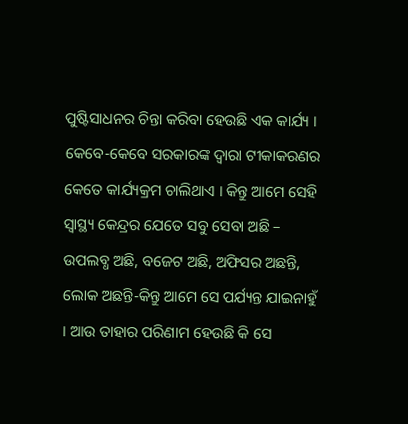ପୁଷ୍ଟିସାଧନର ଚିନ୍ତା କରିବା ହେଉଛି ଏକ କାର୍ଯ୍ୟ । କେବେ-କେବେ ସରକାରଙ୍କ ଦ୍ୱାରା ଟୀକାକରଣର କେତେ କାର୍ଯ୍ୟକ୍ରମ ଚାଲିଥାଏ । କିନ୍ତୁ ଆମେ ସେହି ସ୍ୱାସ୍ଥ୍ୟ କେନ୍ଦ୍ରର ଯେତେ ସବୁ ସେବା ଅଛି – ଉପଲବ୍ଧ ଅଛି, ବଜେଟ ଅଛି, ଅଫିସର ଅଛନ୍ତି, ଲୋକ ଅଛନ୍ତି-କିନ୍ତୁ ଆମେ ସେ ପର୍ଯ୍ୟନ୍ତ ଯାଇନାହୁଁ । ଆଉ ତାହାର ପରିଣାମ ହେଉଛି କି ସେ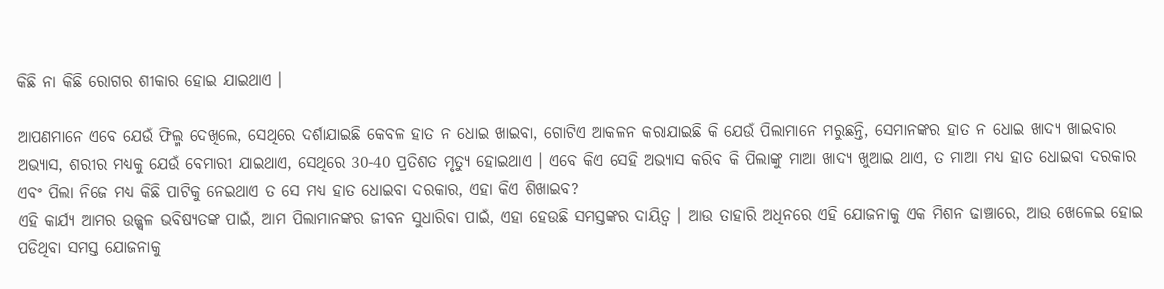କିଛି ନା କିଛି ରୋଗର ଶୀକାର ହୋଇ ଯାଇଥାଏ ।

ଆପଣମାନେ ଏବେ ଯେଉଁ ଫିଲ୍ମ ଦେଖିଲେ, ସେଥିରେ ଦର୍ଶାଯାଇଛି କେବଳ ହାତ ନ ଧୋଇ ଖାଇବା, ଗୋଟିଏ ଆକଳନ କରାଯାଇଛି କି ଯେଉଁ ପିଲାମାନେ ମରୁଛନ୍ତି, ସେମାନଙ୍କର ହାତ ନ ଧୋଇ ଖାଦ୍ୟ ଖାଇବାର ଅଭ୍ୟାସ, ଶରୀର ମଧ୍ୟକୁ ଯେଉଁ ବେମାରୀ ଯାଇଥାଏ, ସେଥିରେ 30-40 ପ୍ରତିଶତ ମୃତ୍ୟୁ ହୋଇଥାଏ । ଏବେ କିଏ ସେହି ଅଭ୍ୟାସ କରିବ କି ପିଲାଙ୍କୁ ମାଆ ଖାଦ୍ୟ ଖୁଆଇ ଥାଏ, ତ ମାଆ ମଧ୍ୟ ହାତ ଧୋଇବା ଦରକାର ଏବଂ ପିଲା ନିଜେ ମଧ୍ୟ କିଛି ପାଟିକୁ ନେଇଥାଏ ତ ସେ ମଧ୍ୟ ହାତ ଧୋଇବା ଦରକାର, ଏହା କିଏ ଶିଖାଇବ?
ଏହି କାର୍ଯ୍ୟ ଆମର ଉଜ୍ଜ୍ୱଳ ଭବିଷ୍ୟତଙ୍କ ପାଇଁ, ଆମ ପିଲାମାନଙ୍କର ଜୀବନ ସୁଧାରିବା ପାଇଁ, ଏହା ହେଉଛି ସମସ୍ତଙ୍କର ଦାୟିତ୍ୱ । ଆଉ ତାହାରି ଅଧିନରେ ଏହି ଯୋଜନାକୁ ଏକ ମିଶନ ଢାଞ୍ଚାରେ, ଆଉ ଖେଳେଇ ହୋଇ ପଡିଥିବା ସମସ୍ତ ଯୋଜନାକୁ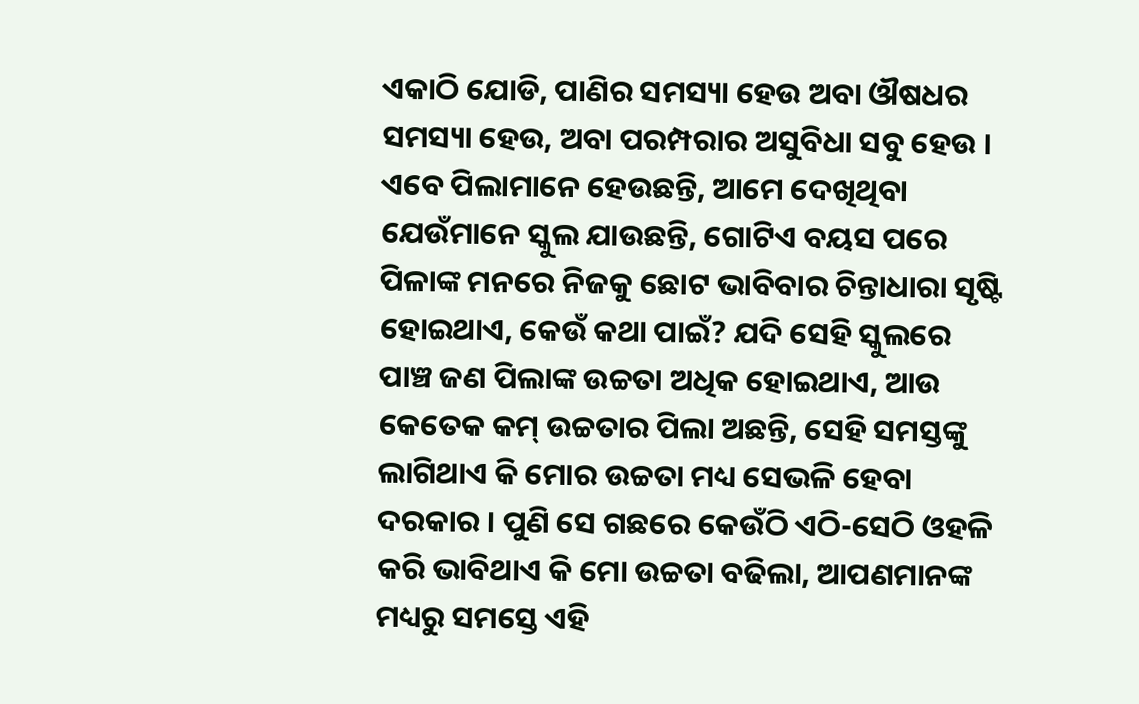ଏକାଠି ଯୋଡି, ପାଣିର ସମସ୍ୟା ହେଉ ଅବା ଔଷଧର ସମସ୍ୟା ହେଉ, ଅବା ପରମ୍ପରାର ଅସୁବିଧା ସବୁ ହେଉ । ଏବେ ପିଲାମାନେ ହେଉଛନ୍ତି, ଆମେ ଦେଖିଥିବା ଯେଉଁମାନେ ସ୍କୁଲ ଯାଉଛନ୍ତି, ଗୋଟିଏ ବୟସ ପରେ ପିଳାଙ୍କ ମନରେ ନିଜକୁ ଛୋଟ ଭାବିବାର ଚିନ୍ତାଧାରା ସୃଷ୍ଟି ହୋଇଥାଏ, କେଉଁ କଥା ପାଇଁ? ଯଦି ସେହି ସ୍କୁଲରେ ପାଞ୍ଚ ଜଣ ପିଲାଙ୍କ ଉଚ୍ଚତା ଅଧିକ ହୋଇଥାଏ, ଆଉ କେତେକ କମ୍ ଉଚ୍ଚତାର ପିଲା ଅଛନ୍ତି, ସେହି ସମସ୍ତଙ୍କୁ ଲାଗିଥାଏ କି ମୋର ଉଚ୍ଚତା ମଧ୍ୟ ସେଭଳି ହେବା ଦରକାର । ପୁଣି ସେ ଗଛରେ କେଉଁଠି ଏଠି-ସେଠି ଓହଳି କରି ଭାବିଥାଏ କି ମୋ ଉଚ୍ଚତା ବଢିଲା, ଆପଣମାନଙ୍କ ମଧ୍ୟରୁ ସମସ୍ତେ ଏହି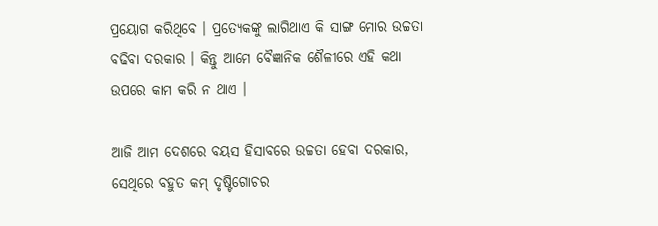ପ୍ରୟୋଗ କରିଥିବେ । ପ୍ରତ୍ୟେକଙ୍କୁ ଲାଗିଥାଏ କି ସାଙ୍ଗ ମୋର ଉଚ୍ଚତା ବଢିବା ଦରକାର । କିନ୍ତୁ ଆମେ ବୈଜ୍ଞାନିକ ଶୈଳୀରେ ଏହି କଥା ଉପରେ କାମ କରି ନ ଥାଏ ।

ଆଜି ଆମ ଦେଶରେ ବୟସ ହିସାବରେ ଉଚ୍ଚତା ହେବା ଦରକାର, ସେଥିରେ ବହୁତ କମ୍ ଦୃଷ୍ଟିଗୋଚର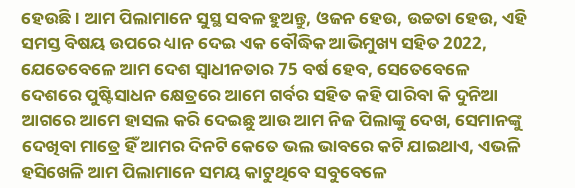ହେଉଛି । ଆମ ପିଲାମାନେ ସୁସ୍ଥ ସବଳ ହୁଅନ୍ତୁ, ଓଜନ ହେଉ, ଉଚ୍ଚତା ହେଉ, ଏହି ସମସ୍ତ ବିଷୟ ଉପରେ ଧ୍ୟାନ ଦେଇ ଏକ ବୌଦ୍ଧିକ ଆଭିମୁଖ୍ୟ ସହିତ 2022, ଯେତେବେଳେ ଆମ ଦେଶ ସ୍ୱାଧୀନତାର 75 ବର୍ଷ ହେବ, ସେତେବେଳେ ଦେଶରେ ପୁଷ୍ଟିସାଧନ କ୍ଷେତ୍ରରେ ଆମେ ଗର୍ବର ସହିତ କହି ପାରିବା କି ଦୁନିଆ ଆଗରେ ଆମେ ହାସଲ କରି ଦେଇଛୁ ଆଉ ଆମ ନିଜ ପିଲାଙ୍କୁ ଦେଖ, ସେମାନଙ୍କୁ ଦେଖିବା ମାତ୍ରେ ହିଁ ଆମର ଦିନଟି କେତେ ଭଲ ଭାବରେ କଟି ଯାଇଥାଏ, ଏଭଳି ହସିଖେଳି ଆମ ପିଲାମାନେ ସମୟ କାଟୁଥିବେ ସବୁବେଳେ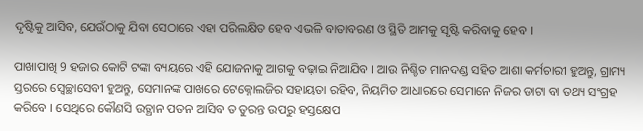ଦୃଷ୍ଟିକୁ ଆସିବ, ଯେଉଁଠାକୁ ଯିବା ସେଠାରେ ଏହା ପରିଲକ୍ଷିତ ହେବ ଏଭଳି ବାତାବରଣ ଓ ସ୍ଥିତି ଆମକୁ ସୃଷ୍ଟି କରିବାକୁ ହେବ ।

ପାଖାପାଖି 9 ହଜାର କୋଟି ଟଙ୍କା ବ୍ୟୟରେ ଏହି ଯୋଜନାକୁ ଆଗକୁ ବଢ଼ାଇ ନିଆଯିବ । ଆଉ ନିଶ୍ଚିତ ମାନଦଣ୍ଡ ସହିତ ଆଶା କର୍ମଚାରୀ ହୁଅନ୍ତୁ, ଗ୍ରାମ୍ୟ ସ୍ତରରେ ସ୍ୱେଚ୍ଛାସେବୀ ହୁଅନ୍ତୁ, ସେମାନଙ୍କ ପାଖରେ ଟେକ୍ନୋଲଜିର ସହାୟତା ରହିବ, ନିୟମିତ ଆଧାରରେ ସେମାନେ ନିଜର ଡାଟା ବା ତଥ୍ୟ ସଂଗ୍ରହ କରିବେ । ସେଥିରେ କୌଣସି ଉତ୍ଥାନ ପତନ ଆସିବ ତ ତୁରନ୍ତ ଉପରୁ ହସ୍ତକ୍ଷେପ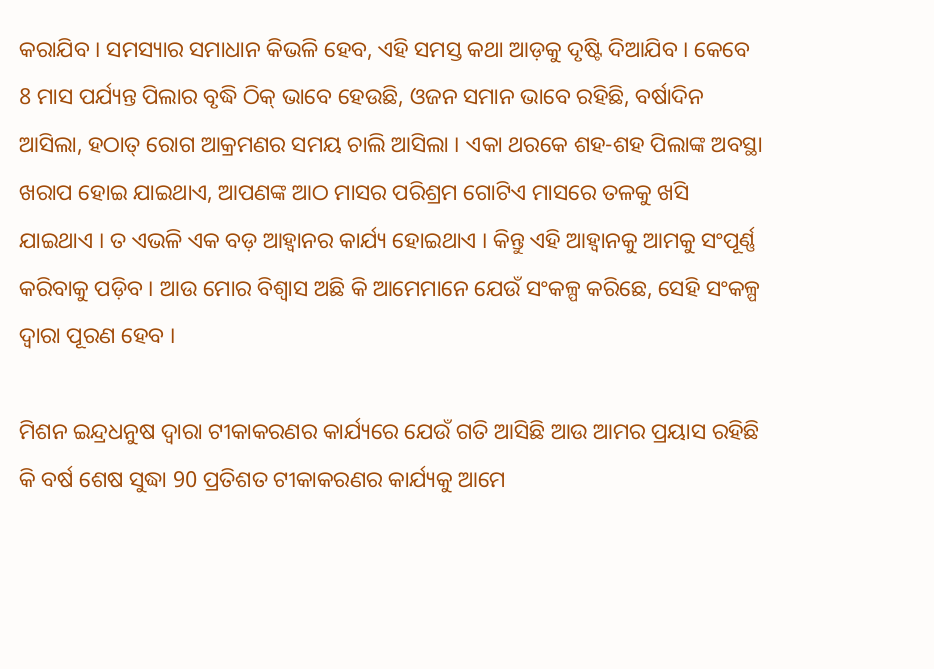କରାଯିବ । ସମସ୍ୟାର ସମାଧାନ କିଭଳି ହେବ, ଏହି ସମସ୍ତ କଥା ଆଡ଼କୁ ଦୃଷ୍ଟି ଦିଆଯିବ । କେବେ 8 ମାସ ପର୍ଯ୍ୟନ୍ତ ପିଲାର ବୃଦ୍ଧି ଠିକ୍ ଭାବେ ହେଉଛି, ଓଜନ ସମାନ ଭାବେ ରହିଛି, ବର୍ଷାଦିନ ଆସିଲା, ହଠାତ୍ ରୋଗ ଆକ୍ରମଣର ସମୟ ଚାଲି ଆସିଲା । ଏକା ଥରକେ ଶହ-ଶହ ପିଲାଙ୍କ ଅବସ୍ଥା ଖରାପ ହୋଇ ଯାଇଥାଏ, ଆପଣଙ୍କ ଆଠ ମାସର ପରିଶ୍ରମ ଗୋଟିଏ ମାସରେ ତଳକୁ ଖସି ଯାଇଥାଏ । ତ ଏଭଳି ଏକ ବଡ଼ ଆହ୍ୱାନର କାର୍ଯ୍ୟ ହୋଇଥାଏ । କିନ୍ତୁ ଏହି ଆହ୍ୱାନକୁ ଆମକୁ ସଂପୂର୍ଣ୍ଣ କରିବାକୁ ପଡ଼ିବ । ଆଉ ମୋର ବିଶ୍ୱାସ ଅଛି କି ଆମେମାନେ ଯେଉଁ ସଂକଳ୍ପ କରିଛେ, ସେହି ସଂକଳ୍ପ ଦ୍ୱାରା ପୂରଣ ହେବ ।

ମିଶନ ଇନ୍ଦ୍ରଧନୁଷ ଦ୍ୱାରା ଟୀକାକରଣର କାର୍ଯ୍ୟରେ ଯେଉଁ ଗତି ଆସିଛି ଆଉ ଆମର ପ୍ରୟାସ ରହିଛି କି ବର୍ଷ ଶେଷ ସୁଦ୍ଧା 90 ପ୍ରତିଶତ ଟୀକାକରଣର କାର୍ଯ୍ୟକୁ ଆମେ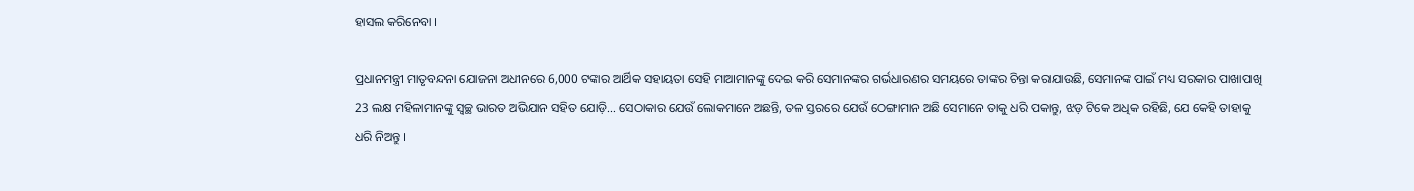ହାସଲ କରିନେବା ।

ପ୍ରଧାନମନ୍ତ୍ରୀ ମାତୃବନ୍ଦନା ଯୋଜନା ଅଧୀନରେ 6,000 ଟଙ୍କାର ଆର୍ଥିକ ସହାୟତା ସେହି ମାଆମାନଙ୍କୁ ଦେଇ କରି ସେମାନଙ୍କର ଗର୍ଭଧାରଣର ସମୟରେ ତାଙ୍କର ଚିନ୍ତା କରାଯାଉଛି, ସେମାନଙ୍କ ପାଇଁ ମଧ୍ୟ ସରକାର ପାଖାପାଖି 23 ଲକ୍ଷ ମହିଳାମାନଙ୍କୁ ସ୍ୱଚ୍ଛ ଭାରତ ଅଭିଯାନ ସହିତ ଯୋଡ଼ି… ସେଠାକାର ଯେଉଁ ଲୋକମାନେ ଅଛନ୍ତି, ତଳ ସ୍ତରରେ ଯେଉଁ ଠେଙ୍ଗାମାନ ଅଛି ସେମାନେ ତାକୁ ଧରି ପକାନ୍ତୁ, ଝଡ଼ ଟିକେ ଅଧିକ ରହିଛି, ଯେ କେହି ତାହାକୁ ଧରି ନିଅନ୍ତୁ ।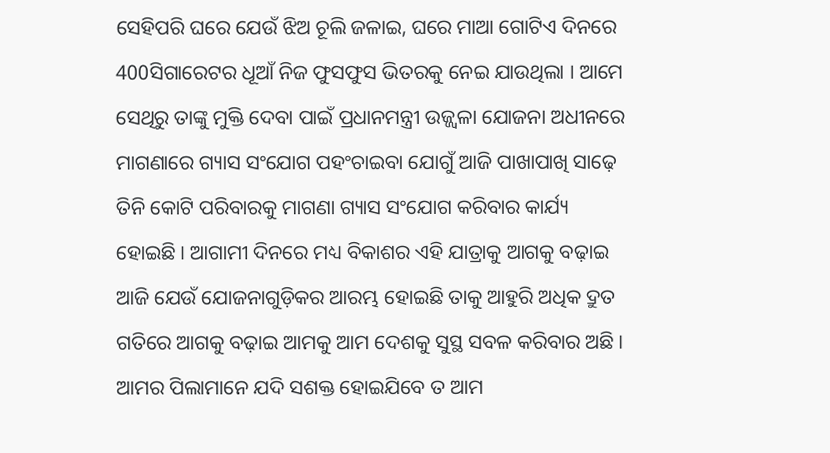ସେହିପରି ଘରେ ଯେଉଁ ଝିଅ ଚୂଲି ଜଳାଇ, ଘରେ ମାଆ ଗୋଟିଏ ଦିନରେ 400ସିଗାରେଟର ଧୂଆଁ ନିଜ ଫୁସଫୁସ ଭିତରକୁ ନେଇ ଯାଉଥିଲା । ଆମେ ସେଥିରୁ ତାଙ୍କୁ ମୁକ୍ତି ଦେବା ପାଇଁ ପ୍ରଧାନମନ୍ତ୍ରୀ ଉଜ୍ଜ୍ୱଳା ଯୋଜନା ଅଧୀନରେ ମାଗଣାରେ ଗ୍ୟାସ ସଂଯୋଗ ପହଂଚାଇବା ଯୋଗୁଁ ଆଜି ପାଖାପାଖି ସାଢ଼େ ତିନି କୋଟି ପରିବାରକୁ ମାଗଣା ଗ୍ୟାସ ସଂଯୋଗ କରିବାର କାର୍ଯ୍ୟ ହୋଇଛି । ଆଗାମୀ ଦିନରେ ମଧ୍ୟ ବିକାଶର ଏହି ଯାତ୍ରାକୁ ଆଗକୁ ବଢ଼ାଇ ଆଜି ଯେଉଁ ଯୋଜନାଗୁଡ଼ିକର ଆରମ୍ଭ ହୋଇଛି ତାକୁ ଆହୁରି ଅଧିକ ଦ୍ରୁତ ଗତିରେ ଆଗକୁ ବଢ଼ାଇ ଆମକୁ ଆମ ଦେଶକୁ ସୁସ୍ଥ ସବଳ କରିବାର ଅଛି । ଆମର ପିଲାମାନେ ଯଦି ସଶକ୍ତ ହୋଇଯିବେ ତ ଆମ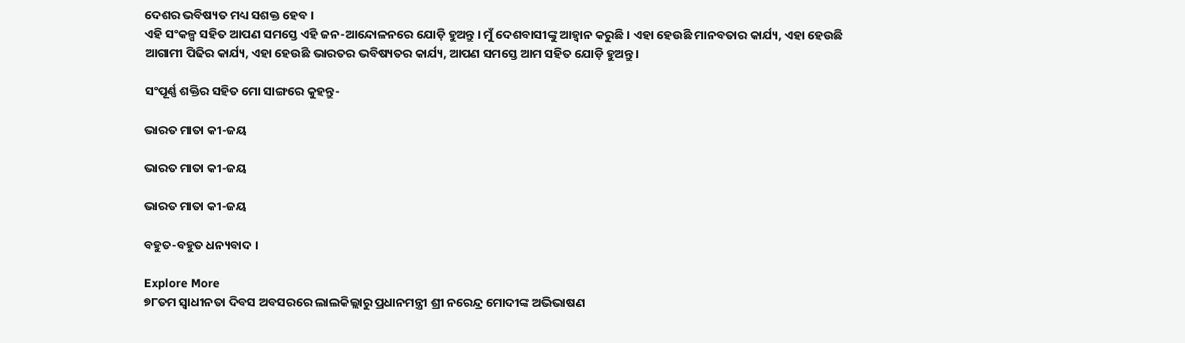ଦେଶର ଭବିଷ୍ୟତ ମଧ୍ୟ ସଶକ୍ତ ହେବ ।
ଏହି ସଂକଳ୍ପ ସହିତ ଆପଣ ସମସ୍ତେ ଏହି ଜନ-ଆନ୍ଦୋଳନରେ ଯୋଡ଼ି ହୁଅନ୍ତୁ । ମୁଁ ଦେଶବାସୀଙ୍କୁ ଆହ୍ୱାନ କରୁଛି । ଏହା ହେଉଛି ମାନବତାର କାର୍ଯ୍ୟ, ଏହା ହେଉଛି ଆଗାମୀ ପିଢିର କାର୍ଯ୍ୟ, ଏହା ହେଉଛି ଭାରତର ଭବିଷ୍ୟତର କାର୍ଯ୍ୟ, ଆପଣ ସମସ୍ତେ ଆମ ସହିତ ଯୋଡ଼ି ହୁଅନ୍ତୁ ।

ସଂପୂର୍ଣ୍ଣ ଶକ୍ତିର ସହିତ ମୋ ସାଙ୍ଗରେ କୁହନ୍ତୁ-

ଭାରତ ମାତା କୀ-ଜୟ

ଭାରତ ମାତା କୀ-ଜୟ

ଭାରତ ମାତା କୀ-ଜୟ

ବହୁତ-ବହୁତ ଧନ୍ୟବାଦ ।

Explore More
୭୮ତମ ସ୍ୱାଧୀନତା ଦିବସ ଅବସରରେ ଲାଲକିଲ୍ଲାରୁ ପ୍ରଧାନମନ୍ତ୍ରୀ ଶ୍ରୀ ନରେନ୍ଦ୍ର ମୋଦୀଙ୍କ ଅଭିଭାଷଣ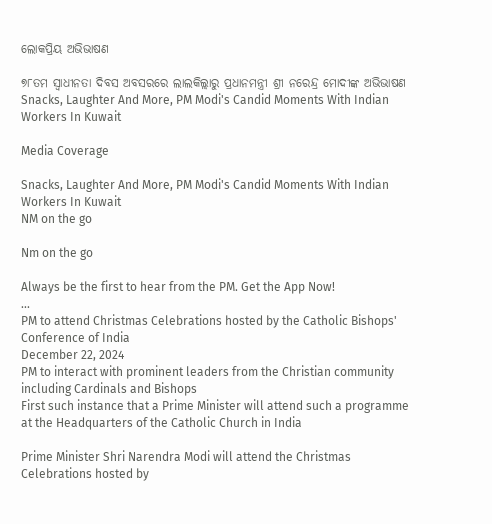ଲୋକପ୍ରିୟ ଅଭିଭାଷଣ

୭୮ତମ ସ୍ୱାଧୀନତା ଦିବସ ଅବସରରେ ଲାଲକିଲ୍ଲାରୁ ପ୍ରଧାନମନ୍ତ୍ରୀ ଶ୍ରୀ ନରେନ୍ଦ୍ର ମୋଦୀଙ୍କ ଅଭିଭାଷଣ
Snacks, Laughter And More, PM Modi's Candid Moments With Indian Workers In Kuwait

Media Coverage

Snacks, Laughter And More, PM Modi's Candid Moments With Indian Workers In Kuwait
NM on the go

Nm on the go

Always be the first to hear from the PM. Get the App Now!
...
PM to attend Christmas Celebrations hosted by the Catholic Bishops' Conference of India
December 22, 2024
PM to interact with prominent leaders from the Christian community including Cardinals and Bishops
First such instance that a Prime Minister will attend such a programme at the Headquarters of the Catholic Church in India

Prime Minister Shri Narendra Modi will attend the Christmas Celebrations hosted by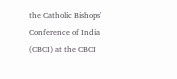the Catholic Bishops' Conference of India (CBCI) at the CBCI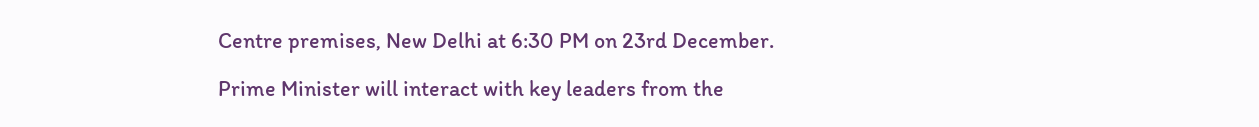Centre premises, New Delhi at 6:30 PM on 23rd December.

Prime Minister will interact with key leaders from the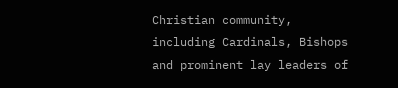Christian community, including Cardinals, Bishops and prominent lay leaders of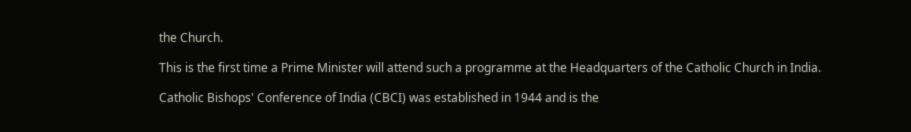the Church.

This is the first time a Prime Minister will attend such a programme at the Headquarters of the Catholic Church in India.

Catholic Bishops' Conference of India (CBCI) was established in 1944 and is the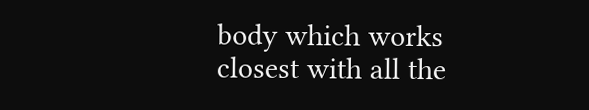body which works closest with all the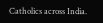Catholics across India.